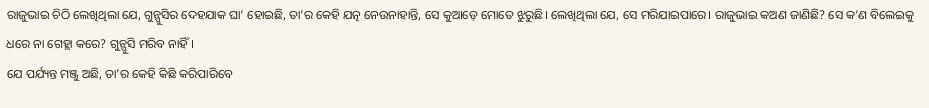ରାଜୁଭାଇ ଚିଠି ଲେଖିଥିଲା ଯେ, ଗୁନ୍ପୁସିର ଦେହଯାକ ଘା’ ହୋଇଛି, ତା’ର କେହି ଯତ୍ନ ନେଉନାହାନ୍ତି, ସେ କୁଆଡ଼େ ମୋତେ ଝୁରୁଛି। ଲେଖିଥିଲା ଯେ, ସେ ମରିଯାଇପାରେ। ରାଜୁଭାଇ କଅଣ ଜାଣିଛି? ସେ କ’ଣ ବିଲେଇକୁ ଧରେ ନା ଗେହ୍ଲା କରେ? ଗୁନ୍ପୁସି ମରିବ ନାହିଁ।
ଯେ ପର୍ଯ୍ୟନ୍ତ ମଞ୍ଜୁ ଅଛି, ତା’ର କେହି କିଛି କରିପାରିବେ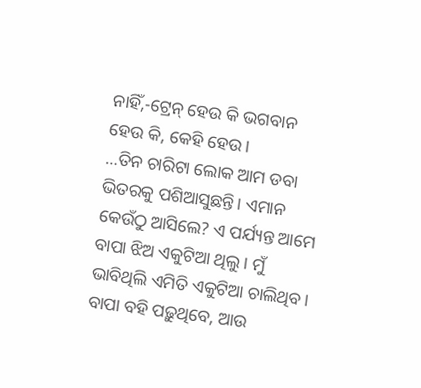ନାହିଁ,-ଟ୍ରେନ୍ ହେଉ କି ଭଗବାନ ହେଉ କି, କେହି ହେଉ।
…ତିନ ଚାରିଟା ଲୋକ ଆମ ଡବା ଭିତରକୁ ପଶିଆସୁଛନ୍ତି। ଏମାନ କେଉଁଠୁ ଆସିଲେ? ଏ ପର୍ଯ୍ୟନ୍ତ ଆମେ ବାପା ଝିଅ ଏକୁଟିଆ ଥିଲୁ। ମୁଁ ଭାବିଥିଲି ଏମିତି ଏକୁଟିଆ ଚାଲିଥିବ। ବାପା ବହି ପଢ଼ୁଥିବେ, ଆଉ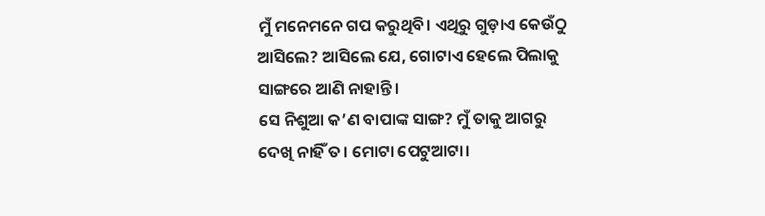ମୁଁ ମନେମନେ ଗପ କରୁଥିବି। ଏଥିରୁ ଗୁଡ଼ାଏ କେଉଁଠୁ ଆସିଲେ? ଆସିଲେ ଯେ, ଗୋଟାଏ ହେଲେ ପିଲାକୁ ସାଙ୍ଗରେ ଆଣି ନାହାନ୍ତି।
ସେ ନିଶୁଆ କ’ଣ ବାପାଙ୍କ ସାଙ୍ଗ? ମୁଁ ତାକୁ ଆଗରୁ ଦେଖି ନାହିଁ ତ। ମୋଟା ପେଟୁଆଟା।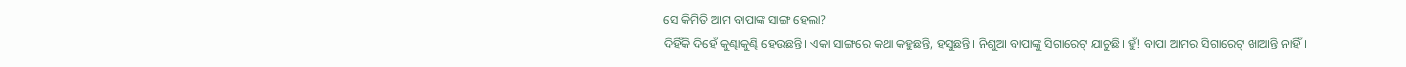ସେ କିମିତି ଆମ ବାପାଙ୍କ ସାଙ୍ଗ ହେଲା?
ଦିହିଁକି ଦିହେଁ କୁଣ୍ଢାକୁଣ୍ଢି ହେଉଛନ୍ତି। ଏକା ସାଙ୍ଗରେ କଥା କହୁଛନ୍ତି, ହସୁଛନ୍ତି। ନିଶୁଆ ବାପାଙ୍କୁ ସିଗାରେଟ୍ ଯାଚୁଛି। ହୁଁ! ବାପା ଆମର ସିଗାରେଟ୍ ଖାଆନ୍ତି ନାହିଁ।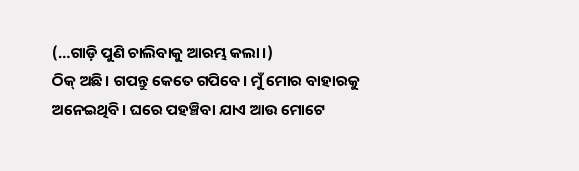(…ଗାଡ଼ି ପୁଣି ଚାଲିବାକୁ ଆରମ୍ଭ କଲା।)
ଠିକ୍ ଅଛି। ଗପନ୍ତୁ କେତେ ଗପିବେ। ମୁଁ ମୋର ବାହାରକୁ ଅନେଇଥିବି। ଘରେ ପହଞ୍ଚିବା ଯାଏ ଆଉ ମୋଟେ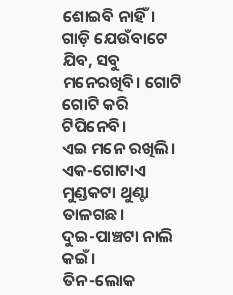ଶୋଇବି ନାହିଁ। ଗାଡ଼ି ଯେଉଁବାଟେ ଯିବ, ସବୁ ମନେରଖିବି। ଗୋଟି ଗୋଟି କରି ଟିପିନେବି।
ଏଇ ମନେ ରଖିଲି।
ଏକ-ଗୋଟାଏ ମୁଣ୍ଡକଟା ଥୁଣ୍ଟା ତାଳଗଛ।
ଦୁଇ-ପାଞ୍ଚଟା ନାଲି କଇଁ।
ତିନ-ଲୋକ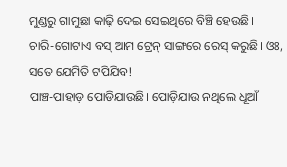ମୁଣ୍ଡରୁ ଗାମୁଛା କାଢ଼ି ଦେଇ ସେଇଥିରେ ବିଞ୍ଚି ହେଉଛି।
ଚାରି-ଗୋଟାଏ ବସ୍ ଆମ ଟ୍ରେନ୍ ସାଙ୍ଗରେ ରେସ୍ କରୁଛି। ଓଃ, ସତେ ଯେମିତି ଟପିଯିବ!
ପାଞ୍ଚ-ପାହାଡ଼ ପୋଡିଯାଉଛି। ପୋଡ଼ିଯାଉ ନଥିଲେ ଧୂଆଁ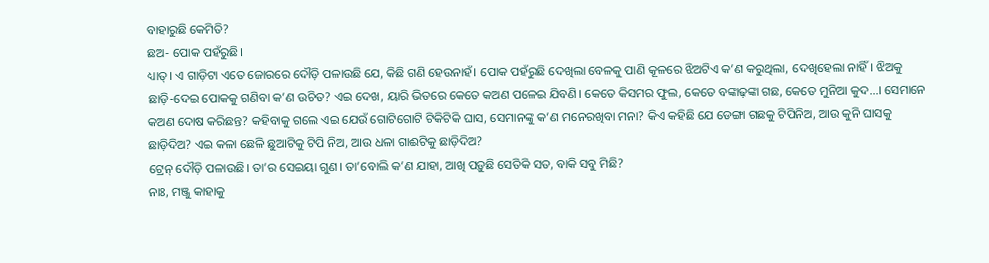ବାହାରୁଛି କେମିତି?
ଛଅ- ପୋକ ପହଁରୁଛି।
ଧ୍ୟାତ୍। ଏ ଗାଡ଼ିଟା ଏତେ ଜୋରରେ ଦୌଡ଼ି ପଳାଉଛି ଯେ, କିଛି ଗଣି ହେଉନାହଁ। ପୋକ ପହଁରୁଛି ଦେଖିଲା ବେଳକୁ ପାଣି କୂଳରେ ଝିଅଟିଏ କ’ଣ କରୁଥିଲା, ଦେଖିହେଲା ନାହିଁ। ଝିଅକୁ ଛାଡ଼ି-ଦେଇ ପୋକକୁ ଗଣିବା କ’ଣ ଉଚିତ? ଏଇ ଦେଖ, ୟାରି ଭିତରେ କେତେ କଅଣ ପଳେଇ ଯିବଣି। କେତେ କିସମର ଫୁଲ, କେତେ ବଙ୍କାଢ଼ଙ୍କା ଗଛ, କେତେ ମୁନିଆ କୁଦ…। ସେମାନେ କଅଣ ଦୋଷ କରିଛନ୍ତ? କହିବାକୁ ଗଲେ ଏଇ ଯେଉଁ ଗୋଟିଗୋଟି ଟିକିଟିକି ଘାସ, ସେମାନଙ୍କୁ କ’ଣ ମନେରଖିବା ମନା? କିଏ କହିଛି ଯେ ଡେଙ୍ଗା ଗଛକୁ ଟିପିନିଅ, ଆଉ କୁନି ଘାସକୁ ଛାଡ଼ିଦିଅ? ଏଇ କଳା ଛେଳି ଛୁଆଟିକୁ ଟିପି ନିଅ, ଆଉ ଧଳା ଗାଈଟିକୁ ଛାଡ଼ିଦିଅ?
ଟ୍ରେନ୍ ଦୌଡ଼ି ପଳାଉଛି। ତା’ର ସେଇୟା ଗୁଣ। ତା’ବୋଲି କ’ଣ ଯାହା, ଆଖି ପଡ଼ୁଛି ସେତିକି ସତ, ବାକି ସବୁ ମିଛି?
ନାଃ, ମଞ୍ଜୁ କାହାକୁ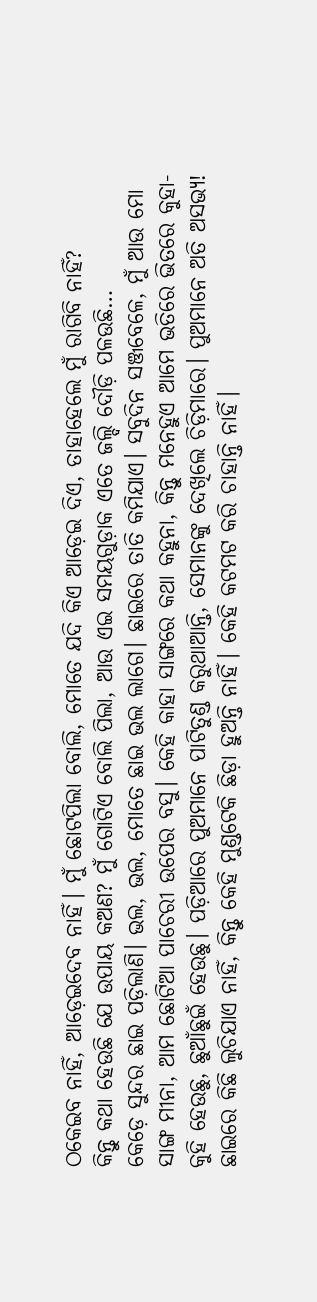ଠକେଇବ ନାହିଁ, ଆଡ଼େଇଦେବ ନାହିଁ। ମୁଁ ଛୋଟପିଲା ବୋଲି, ମୋତେ ଯଦି କିଏ ଆଡ଼େଇ ଦିଏ, ତାହାହେଲେ ମୁଁ ରାଗିବି ନାହିଁ?
କିନ୍ତୁ କଥା ହେଉଛି ଯେ ଉପାୟ କଅଣ? ମୁଁ ଗୋଟିଏ ବୋଲି ପିଲା, ଆଉ ଏଇ ସମୟଗୁଡ଼ାକ ଏତେ ଜଲ୍ଦି ଦୌଡ଼ି ପଳଉଛି…
କେଡ଼େ ସୁନ୍ଦର ଛାଇ ପଡ଼ିଲାଣି। ଭଲ, ଭଲ, ମୋତେ ଛାଇ ଭଲ ଲାଗେ। ଛାଇରେ ତାତି କମିଯାଏ। ସବୁଦିନ ସଞ୍ଜବେଳେ, ମୁଁ ଆଉ ମୋ ସାଙ୍ଗ ମୀନା, ଆମ ଛୋଟିଆ ପାଚେରୀ ଉପେର ବସୁ। କେହି କାହା ସାଙ୍ଗରେ କଥା କହୁନା, କିନ୍ତୁ ମନେହୁଏ ଆମେ ଭତିରେ ଭିତରେ କୁହା-କୁହି ହେଉଛୁ, ଛୁଆଁଛୁଇଁ ହେଉଛୁ। ପଡ଼ିଆରେ ପୁଅମାନେ ପାଟିତୁଣ୍ଡ କରୁଥାଆନ୍ତି, ସେମାନଙ୍କୁ ଦେଖିଲେ ଚିଡ଼ିମାରେ। ପୁଅମାନେ ଅତି ଅସଭ୍ୟ!
ଛାଇରେ କିଛି ଲୁଚିଯାଏ ନାହିଁ, କିନ୍ତୁ କେହି ମୁଣ୍ଡଟେକି ଛିଡ଼ା ହୁଅନ୍ତି ନାହିଁ। କେହି କଟମଟ କରି ଚାହାନ୍ତି ନାହିଁ।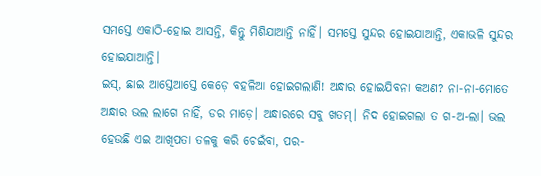ସମସ୍ତେ ଏକାଠି-ହୋଇ ଆସନ୍ତି, କିନ୍ତୁ ମିଶିଯାଆନ୍ତି ନାହିଁ। ସମସ୍ତେ ସୁନ୍ଦର ହୋଇଯାଆନ୍ତି, ଏକାଭଳି ସୁନ୍ଦର ହୋଇଯାଆନ୍ତି।
ଇସ୍, ଛାଇ ଆସ୍ତେଆସ୍ତେ କେଡ଼େ ବହଳିଆ ହୋଇଗଲାଣି! ଅନ୍ଧାର ହୋଇଯିବନା କଅଣ? ନା-ନା-ମୋତେ ଅନ୍ଧାର ଭଲ ଲାଗେ ନାହିଁ, ଡର ମାଡ଼େ। ଅନ୍ଧାରରେ ସବୁ ଖତମ୍। ନିଦ ହୋଇଗଲା ତ ଗ-ଅ-ଲା। ଭଲ ହେଉଛି ଏଇ ଆଖିପତା ତଳକୁ କରି ଚେଇଁବା, ପର-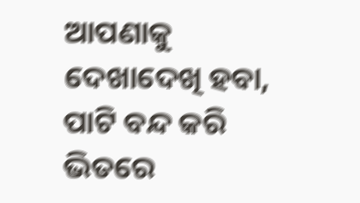ଆପଣାକୁ ଦେଖାଦେଖି ହବା, ପାଟି ବନ୍ଦ କରି ଭିତରେ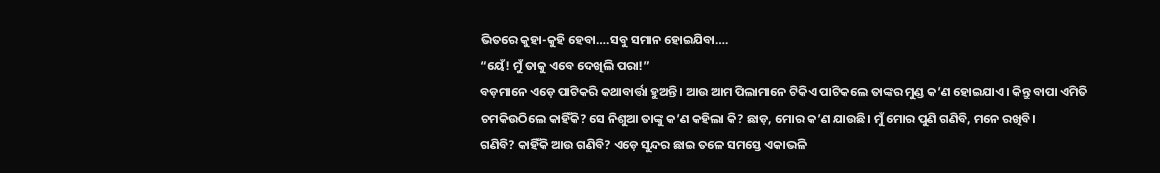ଭିତରେ କୁହା-କୁହି ହେବା….ସବୁ ସମାନ ହୋଇଯିବା….
“ୟେଁ! ମୁଁ ତାକୁ ଏବେ ଦେଖିଲି ପରା!”
ବଡ଼ମାନେ ଏଡ଼େ ପାଟିକରି କଥାବାର୍ତ୍ତା ହୁଅନ୍ତି। ଆଉ ଆମ ପିଲାମାନେ ଟିକିଏ ପାଟିକଲେ ତାଙ୍କର ମୁଣ୍ଡ କ’ଣ ହୋଇଯାଏ। କିନ୍ତୁ ବାପା ଏମିତି ଚମକିଉଠିଲେ କାହିଁକି? ସେ ନିଶୁଆ ତାଙ୍କୁ କ’ଣ କହିଲା କି? ଛାଡ଼, ମୋର କ’ଣ ଯାଉଛି। ମୁଁ ମୋର ପୁଣି ଗଣିବି, ମନେ ରଖିବି।
ଗଣିବି? କାହିଁକି ଆଉ ଗଣିବି? ଏଡ଼େ ସୁନ୍ଦର ଛାଇ ତଳେ ସମସ୍ତେ ଏକାଭଳି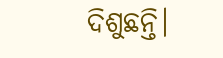ଦିଶୁଛନ୍ତି।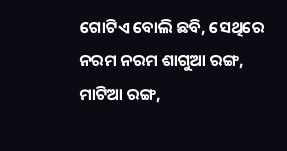ଗୋଟିଏ ବୋଲି ଛବି, ସେଥିରେ ନରମ ନରମ ଶାଗୁଆ ରଙ୍ଗ, ମାଟିଆ ରଙ୍ଗ,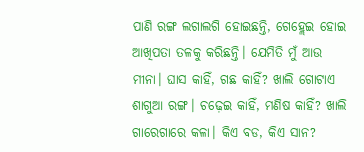ପାଣି ରଙ୍ଗ ଲଗାଲଗି ହୋଇଛନ୍ତି, ଗେହ୍ଲେଇ ହୋଇ ଆଖିପତା ତଳକୁ କରିଛନ୍ତି। ଯେମିତି ମୁଁ ଆଉ ମୀନା। ଘାସ କାହିଁ, ଗଛ କାହିଁ? ଖାଲି ଗୋଟାଏ ଶାଗୁଆ ରଙ୍ଗ। ଚଢ଼େଇ କାହିଁ, ମଣିଷ କାହିଁ? ଖାଲି ଗାରେଗାରେ କଳା। କିଏ ବଡ, କିଏ ସାନ?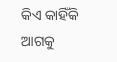କିଏ କାହିଁକି ଆଗକୁ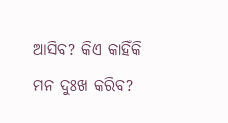ଆସିବ? କିଏ କାହିଁକି ମନ ଦୁଃଖ କରିବ?